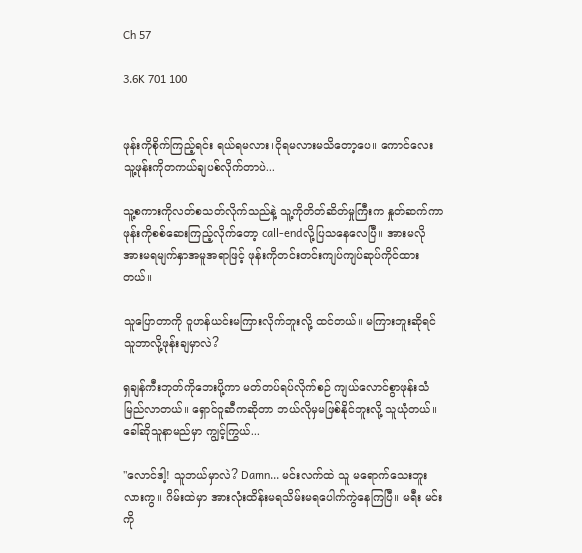Ch 57

3.6K 701 100


ဖုန်းကိုစိုက်ကြည့်ရင်း ရယ်ရမလား၊ငိုရမလားမသိတော့ပေ။ ကောင်လေး သူ့ဖုန်းကိုတကယ်ချပစ်လိုက်တာပဲ...

သူ့စကားကိုလတ်စသတ်လိုက်သည်နဲ့ သူ့ကိုတိတ်ဆိတ်မှုကြီးက နှုတ်ဆက်ကာ ဖုန်းကိုစစ်ဆေးကြည့်လိုက်တော့ call-endလို့ပြသနေလေပြီ။ အားမလိုအားမရမျက်နှာအမူအရာဖြင့် ဖုန်းကိုတင်းတင်းကျပ်ကျပ်ဆုပ်ကိုင်ထားတယ်။

သူပြောတာကို ဝူဟန်ယင်းမကြားလိုက်ဘူးလို့ ထင်တယ်။ မကြားဘူးဆိုရင် သူဘာလို့ဖုန်းချမှာလဲ?

ရှချန်ကီးဘုတ်ကိုဘေးပို့ကာ မတ်တပ်ရပ်လိုက်စဉ် ကျယ်လောင်စွာဖုန်းသံမြည်လာတယ်။ ရှောင်ဝူဆီကဆိုတာ ဘယ်လိုမှမဖြစ်နိုင်ဘူးလို့ သူယုံတယ်။ ခေါ်ဆိုသူနာမည်မှာ ကျွင့်ကြွယ်...

"လောင်ဒါ့! သူဘယ်မှာလဲ? Damn... မင်းလက်ထဲ သူ မရောက်သေးဘူးလားကွ။ ဂိမ်းထဲမှာ အားလုံးထိန်းမရသိမ်းမရပေါက်ကွဲနေကြပြီ။ မရီး မင်းကို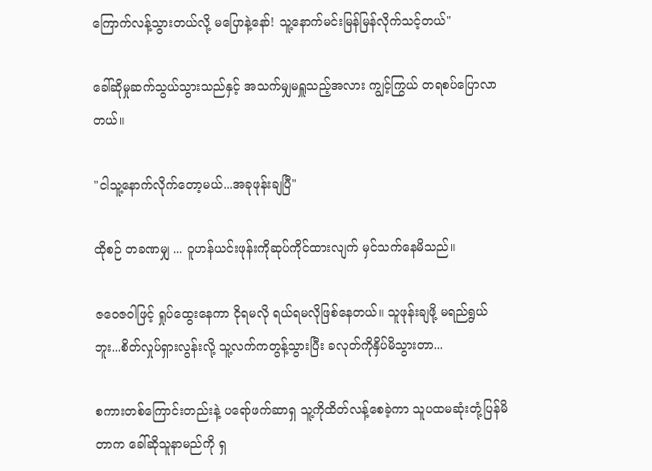ကြောက်လန့်သွားတယ်လို့ မပြောနဲ့နော်! သူ့နောက်မင်းမြန်မြန်လိုက်သင့်တယ်"

ခေါ်ဆိုမှုဆက်သွယ်သွားသည်နှင့် အသက်မျှမရှူသည့်အလား ကျွင့်ကြွယ် တရစပ်ပြောလာတယ်။

"ငါ‌သူ့နောက်လိုက်တော့မယ်...အခုဖုန်းချပြီ"

ထိုစဉ် တခဏမျှ ... ဝူဟန်ယင်းဖုန်းကိုဆုပ်ကိုင်ထားလျက် မှင်သက်နေမိသည်။

ဇဝေဇဝါဖြင့် ရှုပ်ထွေးနေကာ ငိုရမလို ရယ်ရမလိုဖြစ်နေတယ်။ သူဖုန်းချဖို့ မရည်ရွယ်ဘူး...စိတ်လှုပ်ရှားလွန်းလို့ သူ့လက်ကတွန့်သွားပြီး ခလုတ်ကိုနှိပ်မိသွားတာ...

စကားတစ်ကြောင်းတည်းနဲ့ ပရော်ဖက်ဆာရှ သူ့ကိုထိတ်လန့်စေခဲ့ကာ သူပထမဆုံးတုံ့ပြန်မိတာက ခေါ်ဆိုသူနာမည်ကို ရှ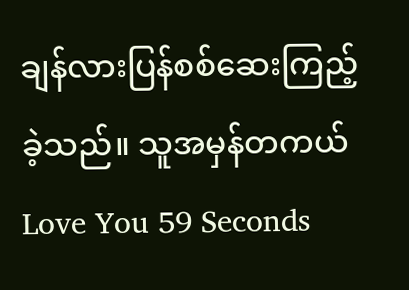ချန်လားပြန်စစ်ဆေးကြည့်ခဲ့သည်။ သူအမှန်တကယ် Love You 59 Seconds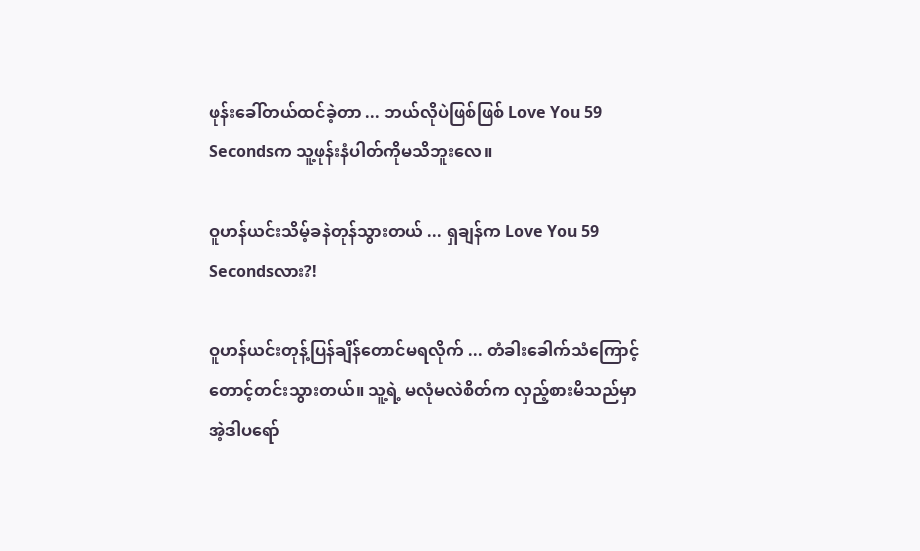ဖုန်းခေါ်တယ်ထင်ခဲ့တာ ... ဘယ်လိုပဲဖြစ်ဖြစ် Love You 59 Secondsက သူ့ဖုန်းနံပါတ်ကိုမသိဘူးလေ။

ဝူဟန်ယင်းသိမ့်ခနဲတုန်သွားတယ် ... ရှချန်က Love You 59 Secondsလား?!

ဝူဟန်ယင်းတုန့်ပြန်ချိန်တောင်မရလိုက် ... တံခါးခေါက်သံကြောင့် တောင့်တင်းသွားတယ်။ သူ့ရဲ့ မလုံမလဲစိတ်က လှည့်စားမိသည်မှာ အဲ့ဒါပရော်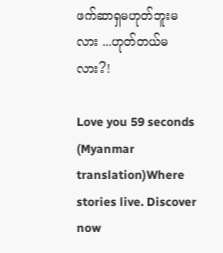ဖက်ဆာရှမဟုတ်ဘူးမလား ...ဟုတ်တယ်မလား?!

Love you 59 seconds (Myanmar translation)Where stories live. Discover now